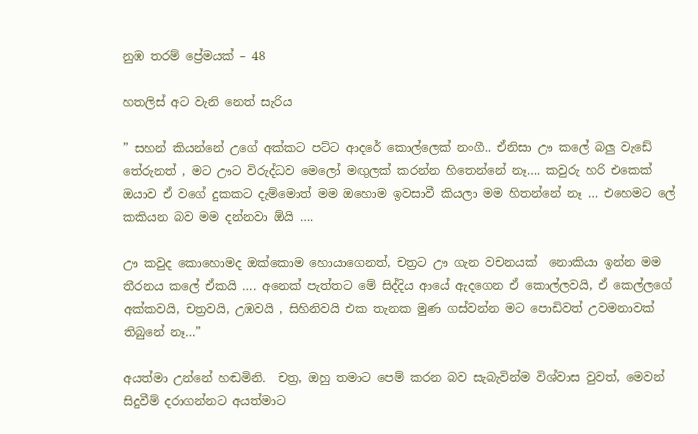නුඹ තරම් ප්‍රේමයක් – 48

හතලිස් අට වැනි නෙත් සැරිය

” සහන් කියන්නේ උගේ අක්කට පට්ට ආදරේ කොල්ලෙක් නංගී.. ඒනිසා ඌ කලේ බලු වැඩේ තේරුනත් , මට ඌට විරුද්ධව මෙලෝ මඟුලක් කරන්න හිතෙන්නේ නෑ…. කවුරු හරි එකෙක් ඔයාව ඒ වගේ දුකකට දැම්මොත් මම ඔහොම ඉවසාවී කියලා මම හිතන්නේ නෑ … එහෙමට ලේ කකියන බව මම දන්නවා ඕයි ….

ඌ කවුද කොහොමද ඔක්කොම හොයාගෙනත්, චත්‍රට ඌ ගැන වචනයක්  නොකියා ඉන්න මම තීරනය කලේ ඒකයි …. අනෙක් පැත්තට මේ සිද්දිය ආයේ ඇදගෙන ඒ කොල්ලවයි, ඒ කෙල්ලගේ අක්කවයි, චත්‍රවයි, උඹවයි , සිහිනිවයි එක තැනක මුණ ගස්වන්න මට පොඩිවත් උවමනාවක් තිබුනේ නෑ…”

අයත්මා උන්නේ හඬමිනි.  චත්‍ර, ඔහු තමාට පෙම් කරන බව සැබැවින්ම විශ්වාස වුවත්, මෙවන් සිදුවීම් දරාගන්නට අයත්මාට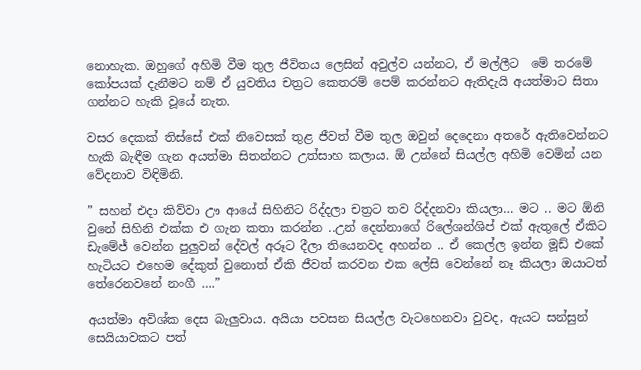නොහැක. ඔහුගේ අහිමි වීම තුල ජීවිතය ලෙසින් අවුල්ව යන්නට, ඒ මල්ලීට  මේ තරමේ කෝපයක් දැනීමට නම් ඒ යුවතිය චත්‍රට කෙතරම් පෙම් කරන්නට ඇතිදැයි අයත්මාට සිතා ගන්නට හැකි වූයේ නැත.

වසර දෙකක් තිස්සේ එක් නිවෙසක් තුළ ජීවත් වීම තුල ඔවුන් දෙදෙනා අතරේ ඇතිවෙන්නට හැකි බැඳීම ගැන අයත්මා සිතන්නට උත්සාහ කලාය. ඕ උන්නේ සියල්ල අහිමි වෙමින් යන වේදනාව විඳිමිනි.

” සහන් එදා කිව්වා ඌ ආයේ සිහිනිට රිද්දලා චත්‍රට තව රිද්දනවා කියලා… මට .. මට ඕනි වුනේ සිහිනි එක්ක එ ගැන කතා කරන්න ..උන් දෙන්නාගේ රිලේශන්ශිප් එක් ඇතුලේ ඒකිට ඩැමේජ් වෙන්න පුලුවන් දේවල් අරූට දීලා තියෙනවද අහන්න .. ඒ කෙල්ල ඉන්න මූඩ් එකේ හැටියට එහෙම දේකුත් වුනොත් ඒකි ජීවත් කරවන එක ලේසි වෙන්නේ නෑ කියලා ඔයාටත් තේරෙනවනේ නංගී ….”

අයත්මා අවිශ්ක දෙස බැලුවාය. අයියා පවසන සියල්ල වැටහෙනවා වුවද, ඇයට සන්සුන් සෙයියාවකට පත්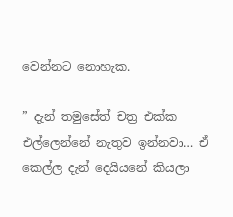වෙන්නට නොහැක.

” දැන් තමුසේත් චත්‍ර එක්ක එල්ලෙන්නේ නැතුව ඉන්නවා… ඒ කෙල්ල දැන් දෙයියනේ කියලා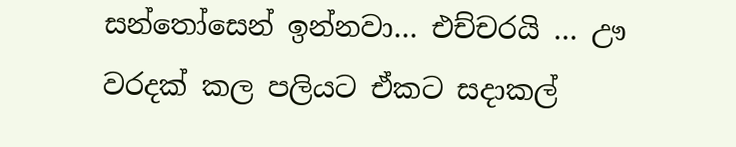සන්තෝසෙන් ඉන්නවා… එච්චරයි … ඌ වරදක් කල පලියට ඒකට සදාකල්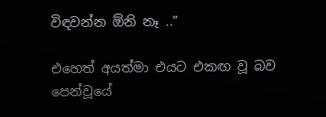විඳවන්න ඕනි නෑ ..”

එහෙත් අයත්මා එයට එකඟ වූ බව පෙන්වූයේ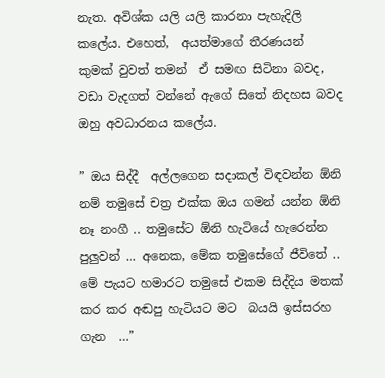නැත. අවිශ්ක යලි යලි කාරනා පැහැදිලි කලේය. එහෙත්,  අයත්මාගේ තීරණයන්  කුමක් වුවත් තමන්  ඒ සමඟ සිටිනා බවද,   වඩා වැදගත් වන්නේ ඇගේ සිතේ නිදහස බවද ඔහු අවධාරනය කලේය.

” ඔය සිද්දී  අල්ලගෙන සදාකල් විඳවන්න ඕනි නම් තමුසේ චත්‍ර එක්ක ඔය ගමන් යන්න ඕනි නෑ නංගී .. තමුසේට ඕනි හැටියේ හැරෙන්න පුලුවන් … අනෙක, මේක තමුසේගේ ජීවිතේ .. මේ පැයට හමාරට තමුසේ එකම සිද්දිය මතක් කර කර අඬපු හැටියට මට  බයයි ඉස්සරහ ගැන  …”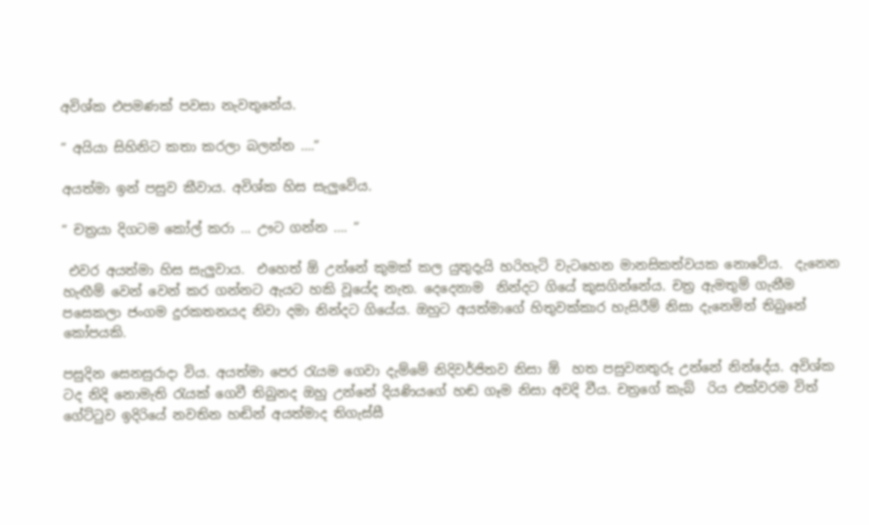අවිශ්ක එපමණක් පවසා නැවතුනේය.

” අයියා සිහිනිට කතා කරලා බලන්න ….”

අයත්මා ඉන් පසුව කීවාය. අවිශ්ක හිස සැලුවේය.

” චත්‍රයා දිගටම කෝල් කරා … ඌට ගන්න …. “

 එවර අයත්මා හිස සැලුවාය.  එහෙත් ඕ උන්නේ කුමක් කල යුතුදැයි හරිහැටි වැටහෙන මානසිකත්වයක නොවේය.  දැනෙන හැඟීම් වෙන් වෙන් කර ගන්නට ඇයට හකි වූයේද නැත. දෙදෙනාම  නින්දට ගියේ කුසගින්නේය. චත්‍ර ඇමතුම් ගැනීම පසෙකලා ජංගම දුරකතනයද නිවා දමා නින්දට ගියේය. ඔහුට අයත්මාගේ හිතුවක්කාර හැසිරීම් නිසා දැනෙමින් තිබුනේ කෝපයකි.

පසුදින සෙනසුරාදා විය. අයත්මා පෙර රැයම ගෙවා දැම්මේ නිදිවර්ජිතව නිසා ඕ  හත පසුවනතුරු උන්නේ නින්දේය. අවිශ්ක ටද නිදි නොමැති රැයක් ගෙවී තිබුනද ඔහු උන්නේ දියණියගේ හඬ ගෑම නිසා අවදි වීය. චත්‍රගේ කැබ්  රිය එක්වරම විත් ගේට්ටුව ඉදිරියේ නවතින හඬින් අයත්මාද තිගැස්සී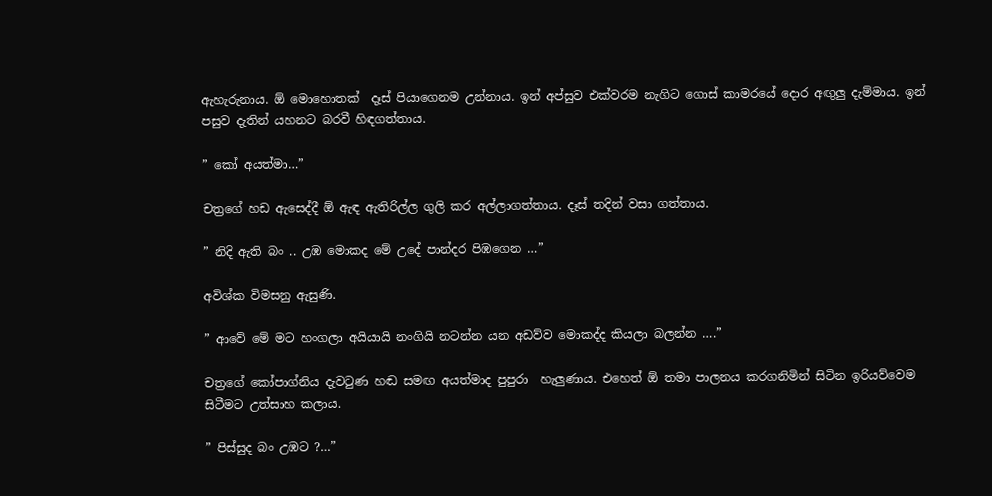ඇහැරුනාය. ඕ මොහොතක්  දෑස් පියාගෙනම උන්නාය. ඉන් අප්සුව එක්වරම නැගිට ගොස් කාමරයේ දොර අඟුලු දැම්මාය. ඉන් පසුව දැතින් යහනට බරවී හිඳගත්තාය.

” කෝ අයත්මා…”

චත්‍රගේ හඩ ඇසෙද්දී ඕ ඇඳ ඇතිරිල්ල ගුලි කර අල්ලාගත්තාය. දෑස් තදින් වසා ගත්තාය.

” නිදි ඇති බං .. උඹ මොකද මේ උදේ පාන්දර පිඹගෙන …”

අවිශ්ක විමසනු ඇසුණි.

” ආවේ මේ මට හංගලා අයියායි නංගියි නටන්න යන අඩව්ව මොකද්ද කියලා බලන්න ….”

චත්‍රගේ කෝපාග්නිය දැවටුණ හඬ සමඟ අයත්මාද පුපුරා  හැලුණාය. එහෙත් ඕ තමා පාලනය කරගනිමින් සිටින ඉරියව්වෙම සිටීමට උත්සාහ කලාය.

” පිස්සුද බං උඹට ?…”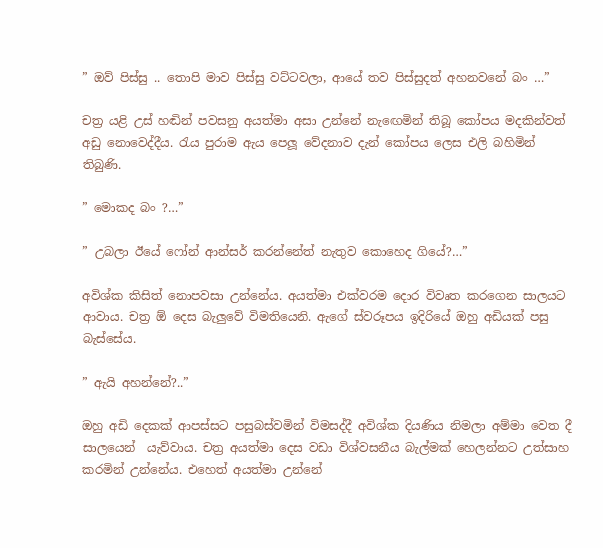” ඔව් පිස්සු .. තොපි මාව පිස්සු වට්ටවලා, ආයේ තව පිස්සුදත් අහනවනේ බං …”

චත්‍ර යළි උස් හඬින් පවසනු අයත්මා අසා උන්නේ නැඟෙමින් තිබූ කෝපය මදකින්වත් අඩු නොවෙද්දීය. රැය පුරාම ඇය පෙලූ වේදනාව දැන් කෝපය ලෙස එලි බහිමින් තිබුණි.

” මොකද බං ?…”

” උබලා ඊයේ ෆෝන් ආන්සර් කරන්නේත් නැතුව කොහෙද ගියේ?…”

අවිශ්ක කිසිත් නොපවසා උන්නේය. අයත්මා එක්වරම දොර විවෘත කරගෙන සාලයට ආවාය. චත්‍ර ඕ දෙස බැලුවේ විමතියෙනි. ඇගේ ස්වරූපය ඉදිරියේ ඔහු අඩියක් පසු බැස්සේය.

” ඇයි අහන්නේ?..”

ඔහු අඩි දෙකක් ආපස්සට පසුබස්වමින් විමසද්දී අවිශ්ක දියණිය නිමලා අම්මා වෙත දී සාලයෙන්  යැව්වාය. චත්‍ර අයත්මා දෙස වඩා විශ්වසනීය බැල්මක් හෙලන්නට උත්සාහ කරමින් උන්නේය. එහෙත් අයත්මා උන්නේ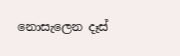නොසැලෙන දෑස්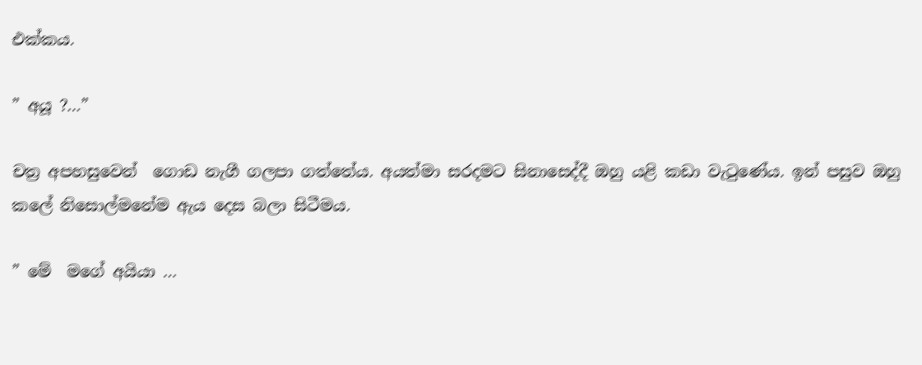එක්කය.

” අයූ ?…”

චත්‍ර අපහසුවෙන්  ගොඩ නැගී ගලපා ගත්තේය. අයත්මා සරදමට සිනාසෙද්දී ඔහු යළි කඩා වැටුණේය. ඉන් පසුව ඔහු කලේ නිසොල්මනේම ඇය දෙස බලා සිටීමය.

” මේ  මගේ අයියා …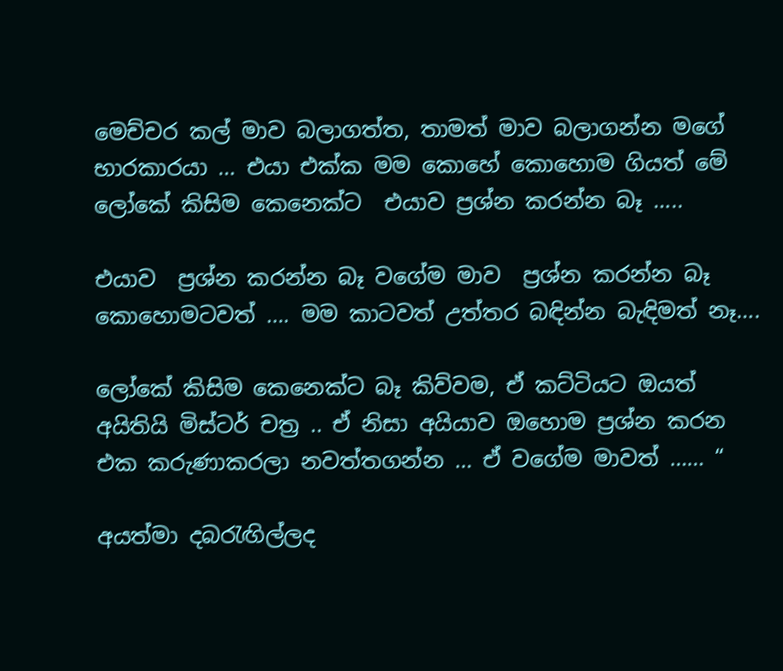මෙච්චර කල් මාව බලාගත්ත, තාමත් මාව බලාගන්න මගේ භාරකාරයා … එයා එක්ක මම කොහේ කොහොම ගියත් මේ ලෝකේ කිසිම කෙනෙක්ට  එයාව ප්‍රශ්න කරන්න බෑ …..

එයාව  ප්‍රශ්න කරන්න බෑ වගේම මාව  ප්‍රශ්න කරන්න බෑ කොහොමටවත් …. මම කාටවත් උත්තර බඳින්න බැඳිමත් නෑ….

ලෝකේ කිසිම කෙනෙක්ට බෑ කිව්වම, ඒ කට්ටියට ඔයත් අයිතියි මිස්ටර් චත්‍ර .. ඒ නිසා අයියාව ඔහොම ප්‍රශ්න කරන එක කරුණාකරලා නවත්තගන්න … ඒ වගේම මාවත් …… “

අයත්මා දබරැඟිල්ලද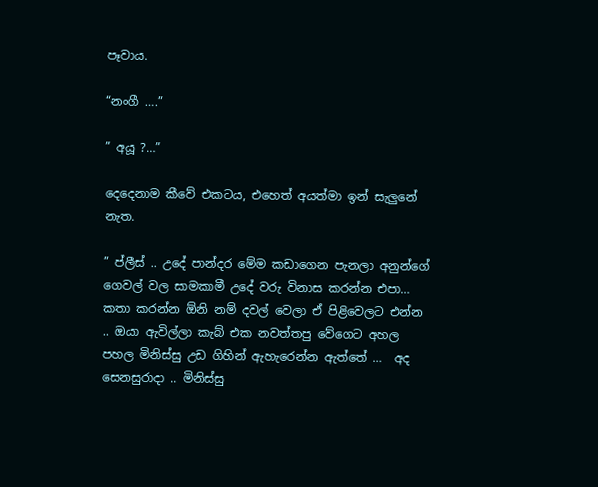පෑවාය.

“නංගී ….”

” අයූ ?…”

දෙදෙනාම කීවේ එකටය, එහෙත් අයත්මා ඉන් සැලුනේ නැත.

” ප්ලීස් .. උදේ පාන්දර මේම කඩාගෙන පැනලා අනුන්ගේ ගෙවල් වල සාමකාමී උදේ වරු විනාස කරන්න එපා… කතා කරන්න ඕනි නම් දවල් වෙලා ඒ පිළිවෙලට එන්න .. ඔයා ඇවිල්ලා කැබ් එක නවත්තපු වේගෙට අහල පහල මිනිස්සු උඩ ගිහින් ඇහැරෙන්න ඇත්තේ …  අද සෙනසුරාදා .. මිනිස්සු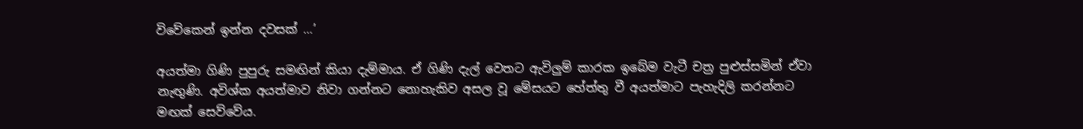විවේකෙන් ඉන්න දවසක් …’

අයත්මා ගිණි පුපුරු සමඟින් කියා දැම්මාය. ඒ ගිණි දැල් වෙතට ඇවිලුම් කාරක ඉබේම වැටී චත්‍ර පුළුස්සමින් ඒවා නැඟුණි. අවිශ්ක අයත්මාව නිවා ගන්නට නොහැකිව අසල වූ මේසයට හේත්තු වී අයත්මාට පැහැදිලි කරන්නට මඟක් සෙව්වේය.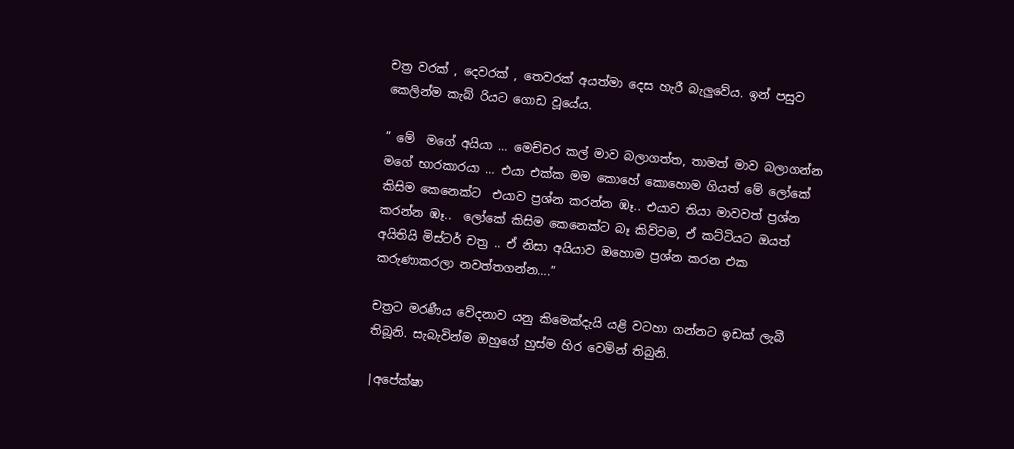චත්‍ර වරක් , දෙවරක් , තෙවරක් අයත්මා දෙස හැරී බැලුවේය. ඉන් පසුව කෙලින්ම කැබ් රියට ගොඩ වූයේය.

” මේ  මගේ අයියා … මෙච්චර කල් මාව බලාගත්ත, තාමත් මාව බලාගන්න මගේ භාරකාරයා … එයා එක්ක මම කොහේ කොහොම ගියත් මේ ලෝකේ කිසිම කෙනෙක්ට  එයාව ප්‍රශ්න කරන්න ඹෑ.. එයාව තියා මාවවත් ප්‍රශ්න කරන්න ඹෑ..  ලෝකේ කිසිම කෙනෙක්ට බෑ කිව්වම, ඒ කට්ටියට ඔයත් අයිතියි මිස්ටර් චත්‍ර .. ඒ නිසා අයියාව ඔහොම ප්‍රශ්න කරන එක කරුණාකරලා නවත්තගන්න….”

චත්‍රට මරණීය වේදනාව යනු කිමෙක්දැයි යළි වටහා ගන්නට ඉඩක් ලැබී තිබූනි. සැබැවින්ම ඔහුගේ හුස්ම හිර වෙමින් තිබුනි.

|අපේක්ෂා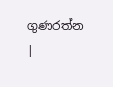ගුණරත්න |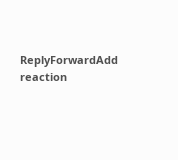ReplyForwardAdd reaction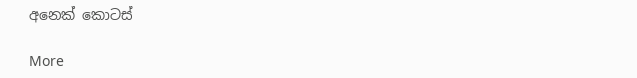අනෙක් කොටස්

More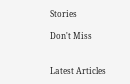Stories

Don't Miss


Latest Articles